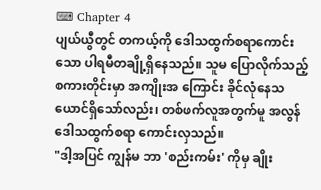⌨ Chapter 4
ပျယ်ယွီတွင် တကယ့်ကို ဒေါသထွက်စရာကောင်းသော ပါရမီတချို့ရှိနေသည်။ သူမ ပြောလိုက်သည့် စကားတိုင်းမှာ အကျိုးအ ကြောင်း ခိုင်လုံနေသယောင်ရှိသော်လည်း၊ တစ်ဖက်လူအတွက်မူ အလွန်ဒေါသထွက်စရာ ကောင်းလှသည်။
"ဒါ့အပြင် ကျွန်မ ဘာ 'စည်းကမ်း' ကိုမှ ချိုး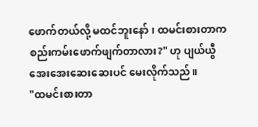ဖောက်တယ်လို့ မထင်ဘူးနော်၊ ထမင်းစားတာက စည်းကမ်းဖောက်ဖျက်တာလား?" ဟု ပျယ်ယွီ အေးအေးဆေးဆေးပင် မေးလိုက်သည်။
"ထမင်းစားတာ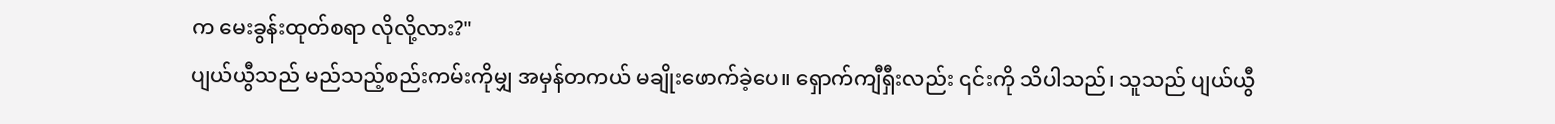က မေးခွန်းထုတ်စရာ လိုလို့လား?"
ပျယ်ယွီသည် မည်သည့်စည်းကမ်းကိုမျှ အမှန်တကယ် မချိုးဖောက်ခဲ့ပေ။ ရှောက်ကျီရှီးလည်း ၎င်းကို သိပါသည်၊ သူသည် ပျယ်ယွီ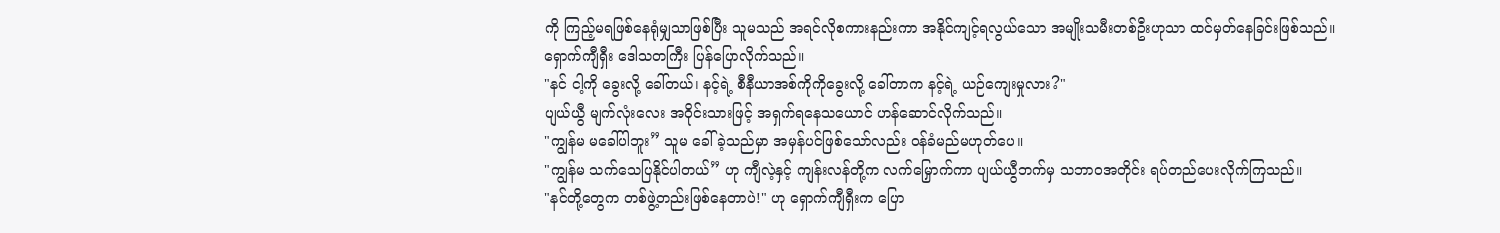ကို ကြည့်မရဖြစ်နေရုံမျှသာဖြစ်ပြီး သူမသည် အရင်လိုစကားနည်းကာ အနိုင်ကျင့်ရလွယ်သော အမျိုးသမီးတစ်ဦးဟုသာ ထင်မှတ်နေခြင်းဖြစ်သည်။
ရှောက်ကျီရှီး ဒေါသတကြီး ပြန်ပြောလိုက်သည်။
"နင် ငါ့ကို ခွေးလို့ ခေါ်တယ်၊ နင့်ရဲ့ စီနီယာအစ်ကိုကိုခွေးလို့ ခေါ်တာက နင့်ရဲ့ ယဉ်ကျေးမှုလား?"
ပျယ်ယွီ မျက်လုံးလေး အဝိုင်းသားဖြင့် အရှက်ရနေသယောင် ဟန်ဆောင်လိုက်သည်။
"ကျွန်မ မခေါ်ပါဘူး” သူမ ခေါ်ခဲ့သည်မှာ အမှန်ပင်ဖြစ်သော်လည်း ဝန်ခံမည်မဟုတ်ပေ။
"ကျွန်မ သက်သေပြနိုင်ပါတယ်” ဟု ကျီလဲ့နှင့် ကျန်းလန်တို့က လက်မြှောက်ကာ ပျယ်ယွီဘက်မှ သဘာဝအတိုင်း ရပ်တည်ပေးလိုက်ကြသည်။
"နင်တို့တွေက တစ်ဖွဲ့တည်းဖြစ်နေတာပဲ!" ဟု ရှောက်ကျီရှီးက ပြော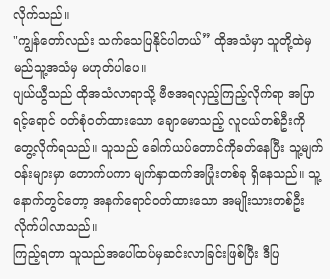လိုက်သည်။
"ကျွန်တော်လည်း သက်သေပြနိုင်ပါတယ်” ထိုအသံမှာ သူတို့ထဲမှ မည်သူ့အသံမှ မဟုတ်ပါပေ။
ပျယ်ယွီသည် ထိုအသံလာရာသို့ ဗီဇအရလှည့်ကြည့်လိုက်ရာ အပြာရင့်ရောင် ဝတ်စုံဝတ်ထားသော ချောမောသည့် လူငယ်တစ်ဦးကို တွေ့လိုက်ရသည်။ သူသည် ခေါက်ယပ်တောင်ကိုခတ်နေပြီး သူ့မျက်ဝန်းများမှာ တောက်ပကာ မျက်နှာထက်အပြုံးတစ်ခု ရှိနေသည်။ သူ့နောက်တွင်တော့ အနက်ရောင်ဝတ်ထားသော အမျိုးသားတစ်ဦးလိုက်ပါလာသည်။
ကြည့်ရတာ သူသည်အပေါ်ထပ်မှဆင်းလာခြင်းဖြစ်ပြီး ဒီပြ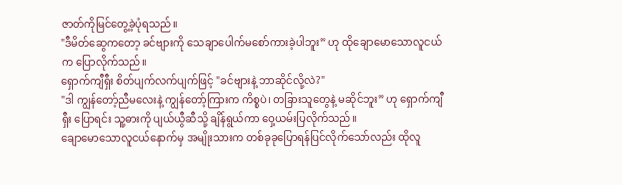ဇာတ်ကိုမြင်တွေ့ခဲ့ပုံရသည်။
"ဒီမိတ်ဆွေကတော့ ခင်ဗျားကို သေချာပေါက်မစော်ကားခဲ့ပါဘူး” ဟု ထိုချောမောသောလူငယ်က ပြောလိုက်သည်။
ရှောက်ကျီရှီး စိတ်ပျက်လက်ပျက်ဖြင့် "ခင်ဗျားနဲ့ ဘာဆိုင်လို့လဲ?"
"ဒါ ကျွန်တော့်ညီမလေးနဲ့ ကျွန်တော့်ကြားက ကိစ္စပဲ၊ တခြားသူတွေနဲ့ မဆိုင်ဘူး” ဟု ရှောက်ကျီရှီး ပြောရင်း သူ့ဓားကို ပျယ်ယွီဆီသို့ ချိန်ရွယ်ကာ ဝှေ့ယမ်းပြလိုက်သည်။
ချောမောသောလူငယ်နောက်မှ အမျိုးသားက တစ်ခုခုပြောရန်ပြင်လိုက်သော်လည်း ထိုလူ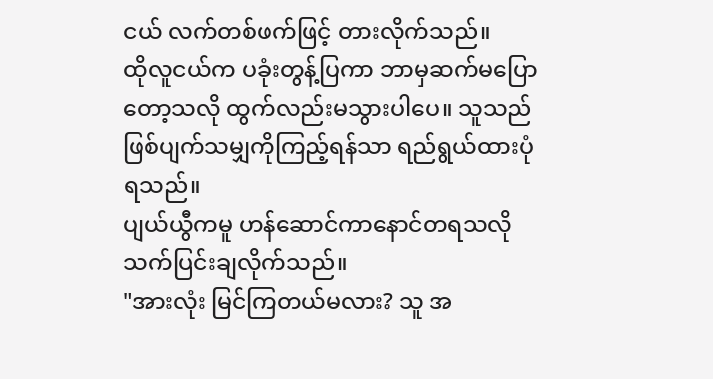ငယ် လက်တစ်ဖက်ဖြင့် တားလိုက်သည်။
ထိုလူငယ်က ပခုံးတွန့်ပြကာ ဘာမှဆက်မပြောတော့သလို ထွက်လည်းမသွားပါပေ။ သူသည် ဖြစ်ပျက်သမျှကိုကြည့်ရန်သာ ရည်ရွယ်ထားပုံရသည်။
ပျယ်ယွီကမူ ဟန်ဆောင်ကာနောင်တရသလို သက်ပြင်းချလိုက်သည်။
"အားလုံး မြင်ကြတယ်မလား? သူ အ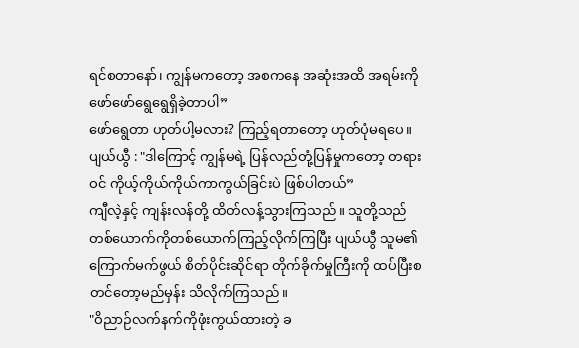ရင်စတာနော်၊ ကျွန်မကတော့ အစကနေ အဆုံးအထိ အရမ်းကိုဖော်ဖော်ရွေရွေရှိခဲ့တာပါ”
ဖော်ရွေတာ ဟုတ်ပါ့မလား? ကြည့်ရတာတော့ ဟုတ်ပုံမရပေ။
ပျယ်ယွီ : "ဒါကြောင့် ကျွန်မရဲ့ ပြန်လည်တုံ့ပြန်မှုကတော့ တရားဝင် ကိုယ့်ကိုယ်ကိုယ်ကာကွယ်ခြင်းပဲ ဖြစ်ပါတယ်”
ကျီလဲ့နှင့် ကျန်းလန်တို့ ထိတ်လန့်သွားကြသည်။ သူတို့သည် တစ်ယောက်ကိုတစ်ယောက်ကြည့်လိုက်ကြပြီး ပျယ်ယွီ သူမ၏ ကြောက်မက်ဖွယ် စိတ်ပိုင်းဆိုင်ရာ တိုက်ခိုက်မှုကြီးကို ထပ်ပြီးစတင်တော့မည်မှန်း သိလိုက်ကြသည်။
"ဝိညာဉ်လက်နက်ကိုဖုံးကွယ်ထားတဲ့ ခ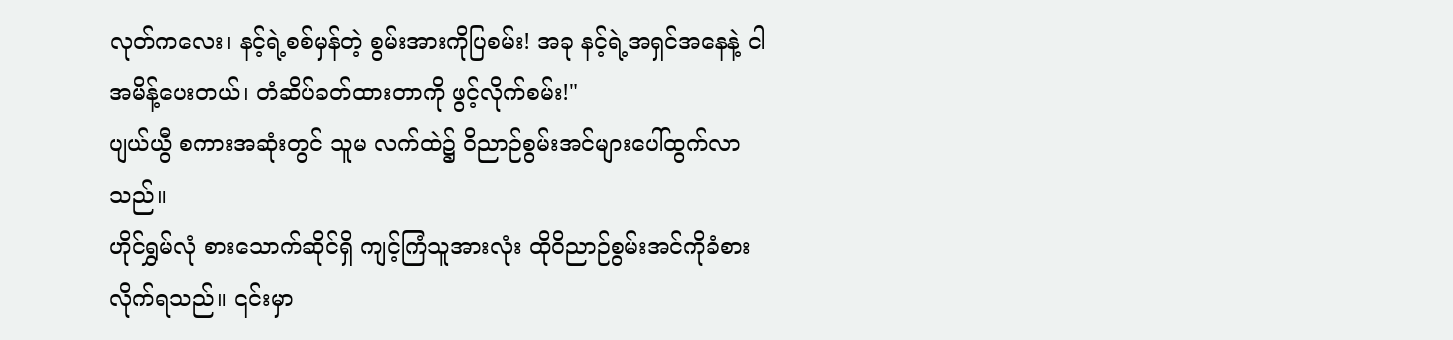လုတ်ကလေး၊ နင့်ရဲ့စစ်မှန်တဲ့ စွမ်းအားကိုပြစမ်း! အခု နင့်ရဲ့အရှင်အနေနဲ့ ငါ အမိန့်ပေးတယ်၊ တံဆိပ်ခတ်ထားတာကို ဖွင့်လိုက်စမ်း!"
ပျယ်ယွီ စကားအဆုံးတွင် သူမ လက်ထဲ၌ ဝိညာဉ်စွမ်းအင်များပေါ်ထွက်လာသည်။
ဟိုင်ရွှမ်လုံ စားသောက်ဆိုင်ရှိ ကျင့်ကြံသူအားလုံး ထိုဝိညာဉ်စွမ်းအင်ကိုခံစားလိုက်ရသည်။ ၎င်းမှာ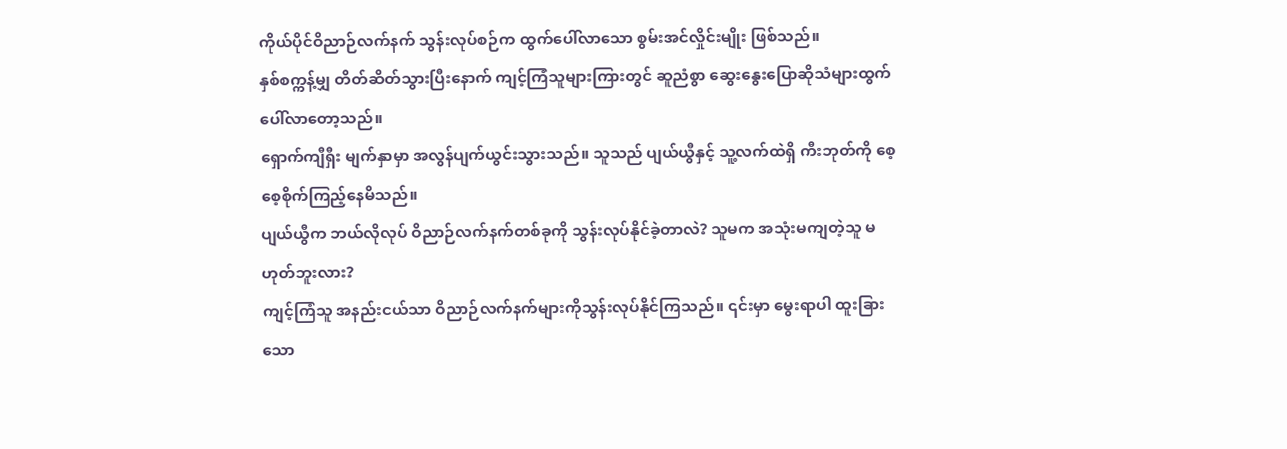ကိုယ်ပိုင်ဝိညာဉ်လက်နက် သွန်းလုပ်စဉ်က ထွက်ပေါ်လာသော စွမ်းအင်လှိုင်းမျိုး ဖြစ်သည်။
နှစ်စက္ကန့်မျှ တိတ်ဆိတ်သွားပြီးနောက် ကျင့်ကြံသူများကြားတွင် ဆူညံစွာ ဆွေးနွေးပြောဆိုသံများထွက်ပေါ်လာတော့သည်။
ရှောက်ကျီရှီး မျက်နှာမှာ အလွန်ပျက်ယွင်းသွားသည်။ သူသည် ပျယ်ယွီနှင့် သူ့လက်ထဲရှိ ကီးဘုတ်ကို စေ့စေ့စိုက်ကြည့်နေမိသည်။
ပျယ်ယွီက ဘယ်လိုလုပ် ဝိညာဉ်လက်နက်တစ်ခုကို သွန်းလုပ်နိုင်ခဲ့တာလဲ? သူမက အသုံးမကျတဲ့သူ မဟုတ်ဘူးလား?
ကျင့်ကြံသူ အနည်းငယ်သာ ဝိညာဉ်လက်နက်များကိုသွန်းလုပ်နိုင်ကြသည်။ ၎င်းမှာ မွေးရာပါ ထူးခြားသော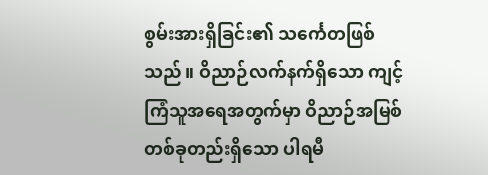စွမ်းအားရှိခြင်း၏ သင်္ကေတဖြစ်သည်။ ဝိညာဉ်လက်နက်ရှိသော ကျင့်ကြံသူအရေအတွက်မှာ ဝိညာဉ်အမြစ်တစ်ခုတည်းရှိသော ပါရမီ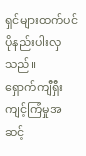ရှင်များထက်ပင် ပိုနည်းပါးလှသည်။
ရှောက်ကျီရှီး ကျင့်ကြံမှုအဆင့်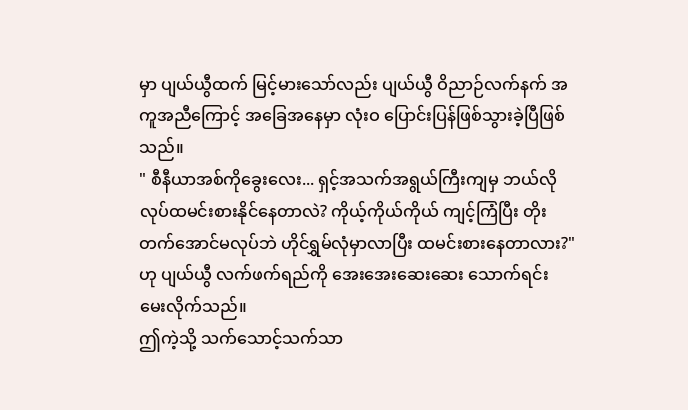မှာ ပျယ်ယွီထက် မြင့်မားသော်လည်း ပျယ်ယွီ ဝိညာဉ်လက်နက် အကူအညီကြောင့် အခြေအနေမှာ လုံးဝ ပြောင်းပြန်ဖြစ်သွားခဲ့ပြီဖြစ်သည်။
" စီနီယာအစ်ကိုခွေးလေး... ရှင့်အသက်အရွယ်ကြီးကျမှ ဘယ်လိုလုပ်ထမင်းစားနိုင်နေတာလဲ? ကိုယ့်ကိုယ်ကိုယ် ကျင့်ကြံပြီး တိုးတက်အောင်မလုပ်ဘဲ ဟိုင်ရွှမ်လုံမှာလာပြီး ထမင်းစားနေတာလား?" ဟု ပျယ်ယွီ လက်ဖက်ရည်ကို အေးအေးဆေးဆေး သောက်ရင်း မေးလိုက်သည်။
ဤကဲ့သို့ သက်သောင့်သက်သာ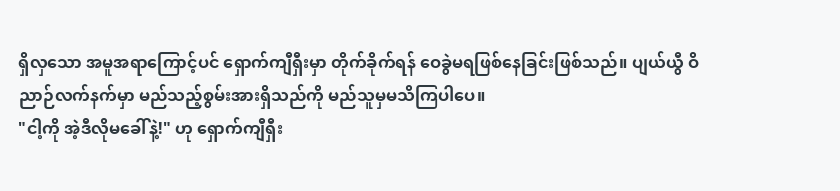ရှိလှသော အမူအရာကြောင့်ပင် ရှောက်ကျီရှီးမှာ တိုက်ခိုက်ရန် ဝေခွဲမရဖြစ်နေခြင်းဖြစ်သည်။ ပျယ်ယွီ ဝိညာဉ်လက်နက်မှာ မည်သည့်စွမ်းအားရှိသည်ကို မည်သူမှမသိကြပါပေ။
"ငါ့ကို အဲ့ဒီလိုမခေါ်နဲ့!" ဟု ရှောက်ကျီရှီး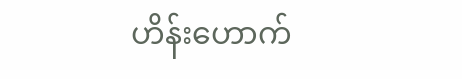ဟိန်းဟောက်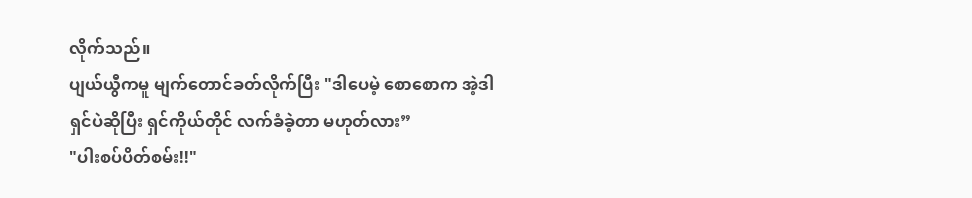လိုက်သည်။
ပျယ်ယွီကမူ မျက်တောင်ခတ်လိုက်ပြီး "ဒါပေမဲ့ စောစောက အဲ့ဒါ ရှင်ပဲဆိုပြီး ရှင်ကိုယ်တိုင် လက်ခံခဲ့တာ မဟုတ်လား”
"ပါးစပ်ပိတ်စမ်း!!"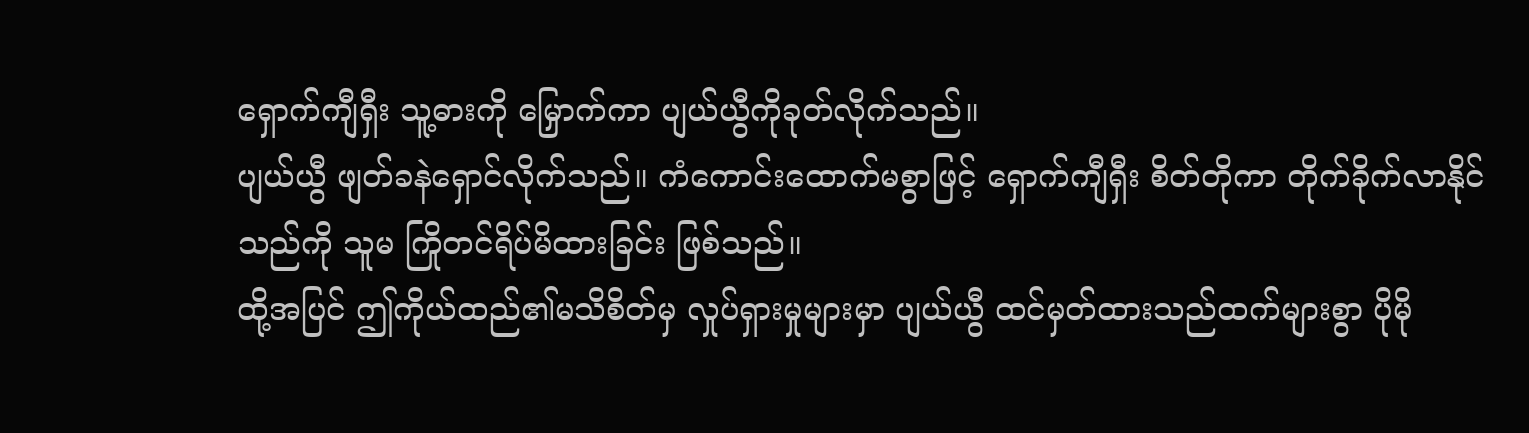ရှောက်ကျီရှီး သူ့ဓားကို မြှောက်ကာ ပျယ်ယွီကိုခုတ်လိုက်သည်။
ပျယ်ယွီ ဖျတ်ခနဲရှောင်လိုက်သည်။ ကံကောင်းထောက်မစွာဖြင့် ရှောက်ကျီရှီး စိတ်တိုကာ တိုက်ခိုက်လာနိုင်သည်ကို သူမ ကြိုတင်ရိပ်မိထားခြင်း ဖြစ်သည်။
ထို့အပြင် ဤကိုယ်ထည်၏မသိစိတ်မှ လှုပ်ရှားမှုများမှာ ပျယ်ယွီ ထင်မှတ်ထားသည်ထက်များစွာ ပိုမို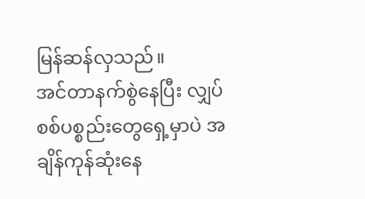မြန်ဆန်လှသည်။
အင်တာနက်စွဲနေပြီး လျှပ်စစ်ပစ္စည်းတွေရှေ့မှာပဲ အချိန်ကုန်ဆုံးနေ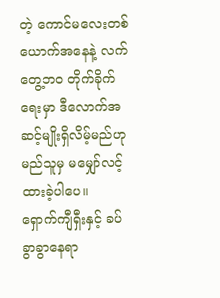တဲ့ ကောင်မလေးတစ်ယောက်အနေနဲ့ လက်တွေ့ဘဝ တိုက်ခိုက်ရေးမှာ ဒီလောက်အဆင့်မျိုးရှိလိမ့်မည်ဟု မည်သူမှ မမျှော်လင့်ထားခဲ့ပါပေ။
ရှောက်ကျီရှီးနှင့် ခပ်ခွာခွာနေရာ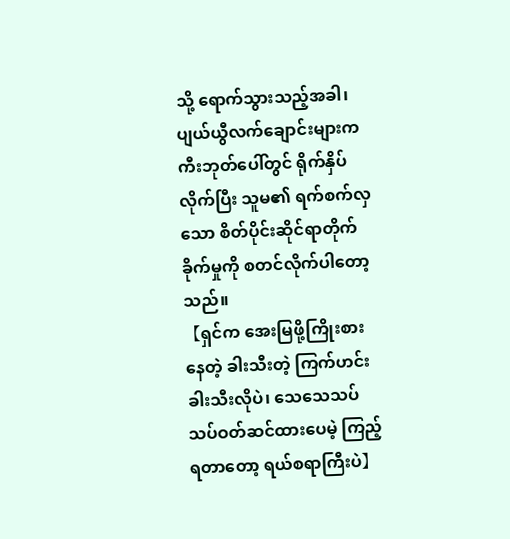သို့ ရောက်သွားသည့်အခါ၊ ပျယ်ယွီလက်ချောင်းများက ကီးဘုတ်ပေါ်တွင် ရိုက်နှိပ်လိုက်ပြီး သူမ၏ ရက်စက်လှသော စိတ်ပိုင်းဆိုင်ရာတိုက်ခိုက်မှုကို စတင်လိုက်ပါတော့သည်။
【ရှင်က အေးမြဖို့ကြိုးစားနေတဲ့ ခါးသီးတဲ့ ကြက်ဟင်းခါးသီးလိုပဲ၊ သေသေသပ်သပ်ဝတ်ဆင်ထားပေမဲ့ ကြည့်ရတာတော့ ရယ်စရာကြီးပဲ】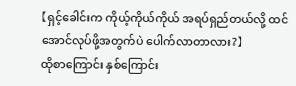【ရှင့်ခေါင်းက ကိုယ့်ကိုယ်ကိုယ် အရပ်ရှည်တယ်လို့ ထင်အောင်လုပ်ဖို့အတွက်ပဲ ပေါက်လာတာလား?】
ထိုစာကြောင်း နှစ်ကြောင်း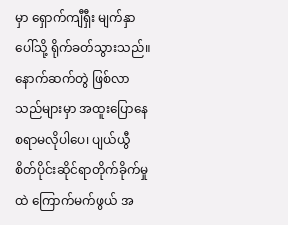မှာ ရှောက်ကျီရှီး မျက်နှာပေါ်သို့ ရိုက်ခတ်သွားသည်။
နောက်ဆက်တွဲ ဖြစ်လာသည်များမှာ အထူးပြောနေစရာမလိုပါပေ၊ ပျယ်ယွီ စိတ်ပိုင်းဆိုင်ရာတိုက်ခိုက်မှုထဲ ကြောက်မက်ဖွယ် အ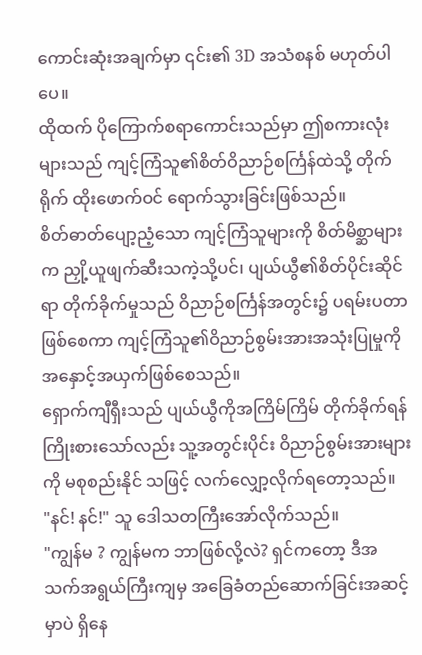ကောင်းဆုံးအချက်မှာ ၎င်း၏ 3D အသံစနစ် မဟုတ်ပါပေ။
ထိုထက် ပိုကြောက်စရာကောင်းသည်မှာ ဤစကားလုံးများသည် ကျင့်ကြံသူ၏စိတ်ဝိညာဉ်စင်္ကြန်ထဲသို့ တိုက်ရိုက် ထိုးဖောက်ဝင် ရောက်သွားခြင်းဖြစ်သည်။
စိတ်ဓာတ်ပျော့ညံ့သော ကျင့်ကြံသူများကို စိတ်မိစ္ဆာများက ညှို့ယူဖျက်ဆီးသကဲ့သို့ပင်၊ ပျယ်ယွီ၏စိတ်ပိုင်းဆိုင်ရာ တိုက်ခိုက်မှုသည် ဝိညာဉ်စင်္ကြန်အတွင်း၌ ပရမ်းပတာဖြစ်စေကာ ကျင့်ကြံသူ၏ဝိညာဉ်စွမ်းအားအသုံးပြုမှုကို အနှောင့်အယှက်ဖြစ်စေသည်။
ရှောက်ကျီရှီးသည် ပျယ်ယွီကိုအကြိမ်ကြိမ် တိုက်ခိုက်ရန် ကြိုးစားသော်လည်း သူ့အတွင်းပိုင်း ဝိညာဉ်စွမ်းအားများကို မစုစည်းနိုင် သဖြင့် လက်လျှော့လိုက်ရတော့သည်။
"နင်! နင်!" သူ ဒေါသတကြီးအော်လိုက်သည်။
"ကျွန်မ ? ကျွန်မက ဘာဖြစ်လို့လဲ? ရှင်ကတော့ ဒီအသက်အရွယ်ကြီးကျမှ အခြေခံတည်ဆောက်ခြင်းအဆင့်မှာပဲ ရှိနေ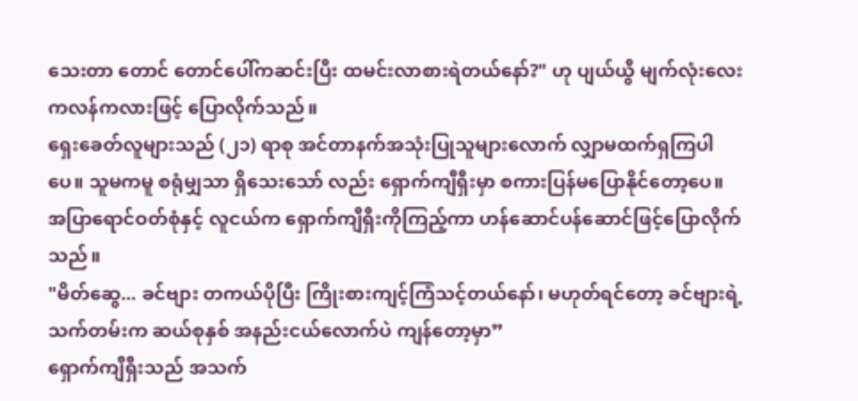သေးတာ တောင် တောင်ပေါ်ကဆင်းပြီး ထမင်းလာစားရဲတယ်နော်?" ဟု ပျယ်ယွီ မျက်လုံးလေးကလန်ကလားဖြင့် ပြောလိုက်သည်။
ရှေးခေတ်လူများသည် (၂၁) ရာစု အင်တာနက်အသုံးပြုသူများလောက် လျှာမထက်ရှကြပါပေ။ သူမကမူ စရုံမျှသာ ရှိသေးသော် လည်း ရှောက်ကျီရှီးမှာ စကားပြန်မပြောနိုင်တော့ပေ။
အပြာရောင်ဝတ်စုံနှင့် လူငယ်က ရှောက်ကျီရှီးကိုကြည့်ကာ ဟန်ဆောင်ပန်ဆောင်ဖြင့်ပြောလိုက်သည်။
"မိတ်ဆွေ... ခင်ဗျား တကယ်ပိုပြီး ကြိုးစားကျင့်ကြံသင့်တယ်နော်၊ မဟုတ်ရင်တော့ ခင်ဗျားရဲ့သက်တမ်းက ဆယ်စုနှစ် အနည်းငယ်လောက်ပဲ ကျန်တော့မှာ”
ရှောက်ကျီရှီးသည် အသက်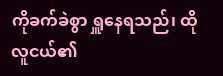ကိုခက်ခဲစွာ ရှူနေရသည်၊ ထိုလူငယ်၏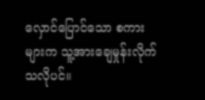လှောင်ပြောင်သော စကားများက သူ့အားချေမှုန်းလိုက်သလိုပင်။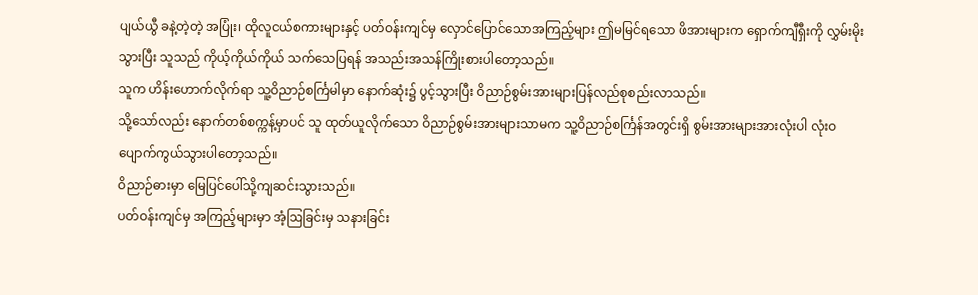ပျယ်ယွီ ခနဲ့တဲ့တဲ့ အပြုံး၊ ထိုလူငယ်စကားများနှင့် ပတ်ဝန်းကျင်မှ လှောင်ပြောင်သောအကြည့်များ ဤမမြင်ရသော ဖိအားများက ရှောက်ကျီရှီးကို လွှမ်းမိုးသွားပြီး သူသည် ကိုယ့်ကိုယ်ကိုယ် သက်သေပြရန် အသည်းအသန်ကြိုးစားပါတော့သည်။
သူက ဟိန်းဟောက်လိုက်ရာ သူ့ဝိညာဉ်စင်္ကြမါမှာ နောက်ဆုံး၌ ပွင့်သွားပြီး ဝိညာဉ်စွမ်းအားများပြန်လည်စုစည်းလာသည်။
သို့သော်လည်း နောက်တစ်စက္ကန့်မှာပင် သူ ထုတ်ယူလိုက်သော ဝိညာဉ်စွမ်းအားများသာမက သူ့ဝိညာဉ်စင်္ကြန်အတွင်းရှိ စွမ်းအားများအားလုံးပါ လုံးဝပျောက်ကွယ်သွားပါတော့သည်။
ဝိညာဉ်ဓားမှာ မြေပြင်ပေါ်သို့ကျဆင်းသွားသည်။
ပတ်ဝန်းကျင်မှ အကြည့်များမှာ အံ့ဩခြင်းမှ သနားခြင်း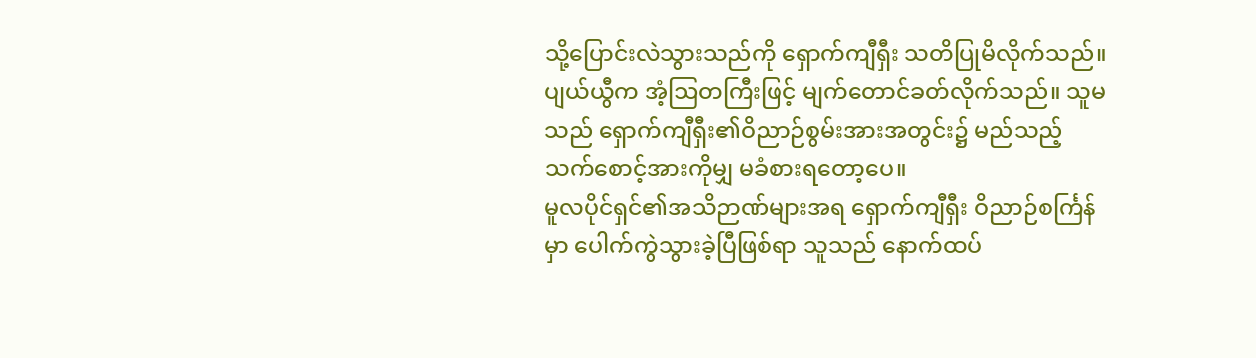သို့ပြောင်းလဲသွားသည်ကို ရှောက်ကျီရှီး သတိပြုမိလိုက်သည်။
ပျယ်ယွီက အံ့ဩတကြီးဖြင့် မျက်တောင်ခတ်လိုက်သည်။ သူမသည် ရှောက်ကျီရှီး၏ဝိညာဉ်စွမ်းအားအတွင်း၌ မည်သည့် သက်စောင့်အားကိုမျှ မခံစားရတော့ပေ။
မူလပိုင်ရှင်၏အသိဉာဏ်များအရ ရှောက်ကျီရှီး ဝိညာဉ်စင်္ကြန်မှာ ပေါက်ကွဲသွားခဲ့ပြီဖြစ်ရာ သူသည် နောက်ထပ်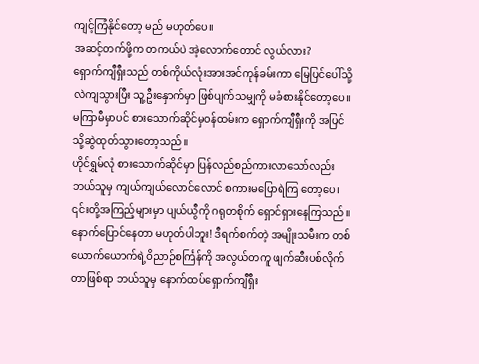ကျင့်ကြံနိုင်တော့ မည် မဟုတ်ပေ။
အဆင့်တက်ဖို့က တကယ်ပဲ အဲ့လောက်တောင် လွယ်လား?
ရှောက်ကျီရှီးသည် တစ်ကိုယ်လုံးအားအင်ကုန်ခမ်းကာ မြေပြင်ပေါ်သို့လဲကျသွားပြီး သူ့ဦးနှောက်မှာ ဖြစ်ပျက်သမျှကို မခံစားနိုင်တော့ပေ။
မကြာမီမှာပင် စားသောက်ဆိုင်မှဝန်ထမ်းက ရှောက်ကျီရှီးကို အပြင်သို့ဆွဲထုတ်သွားတော့သည်။
ဟိုင်ရွှမ်လုံ စားသောက်ဆိုင်မှာ ပြန်လည်စည်ကားလာသော်လည်း ဘယ်သူမှ ကျယ်ကျယ်လောင်လောင် စကားမပြောရဲကြ တော့ပေ၊ ၎င်းတို့အကြည့်များမှာ ပျယ်ယွီကို ဂရုတစိုက် ရှောင်ရှားနေကြသည်။
နောက်ပြောင်နေတာ မဟုတ်ပါဘူး! ဒီရက်စက်တဲ့ အမျိုးသမီးက တစ်ယောက်ယောက်ရဲ့ဝိညာဉ်စင်္ကြန်ကို အလွယ်တကူ ဖျက်ဆီးပစ်လိုက်တာဖြစ်ရာ ဘယ်သူမှ နောက်ထပ်ရှောက်ကျီရှီး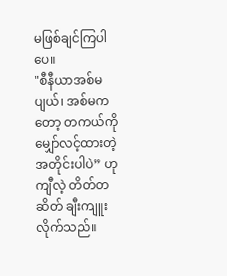မဖြစ်ချင်ကြပါပေ။
"စီနီယာအစ်မပျယ်၊ အစ်မကတော့ တကယ်ကိုမျှော်လင့်ထားတဲ့အတိုင်းပါပဲ” ဟု ကျီလဲ့ တိတ်တဆိတ် ချီးကျူးလိုက်သည်။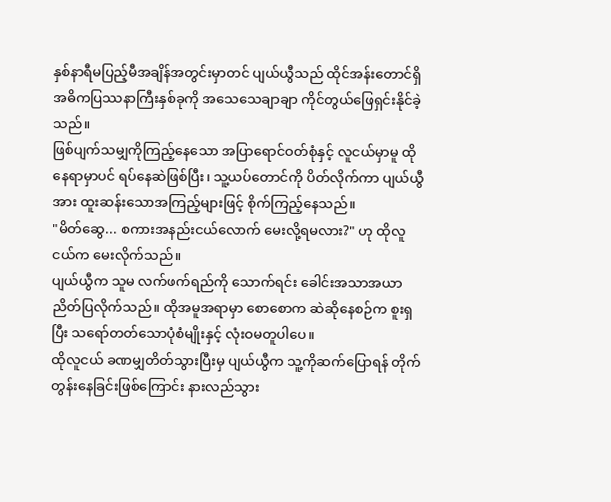နှစ်နာရီမပြည့်မီအချိန်အတွင်းမှာတင် ပျယ်ယွီသည် ထိုင်အန်းတောင်ရှိ အဓိကပြဿနာကြီးနှစ်ခုကို အသေသေချာချာ ကိုင်တွယ်ဖြေရှင်းနိုင်ခဲ့သည်။
ဖြစ်ပျက်သမျှကိုကြည့်နေသော အပြာရောင်ဝတ်စုံနှင့် လူငယ်မှာမူ ထိုနေရာမှာပင် ရပ်နေဆဲဖြစ်ပြီး၊ သူ့ယပ်တောင်ကို ပိတ်လိုက်ကာ ပျယ်ယွီအား ထူးဆန်းသောအကြည့်များဖြင့် စိုက်ကြည့်နေသည်။
"မိတ်ဆွေ... စကားအနည်းငယ်လောက် မေးလို့ရမလား?" ဟု ထိုလူငယ်က မေးလိုက်သည်။
ပျယ်ယွီက သူမ လက်ဖက်ရည်ကို သောက်ရင်း ခေါင်းအသာအယာညိတ်ပြလိုက်သည်။ ထိုအမူအရာမှာ စောစောက ဆဲဆိုနေစဉ်က စူးရှပြီး သရော်တတ်သောပုံစံမျိုးနှင့် လုံးဝမတူပါပေ။
ထိုလူငယ် ခဏမျှတိတ်သွားပြီးမှ ပျယ်ယွီက သူ့ကိုဆက်ပြောရန် တိုက်တွန်းနေခြင်းဖြစ်ကြောင်း နားလည်သွား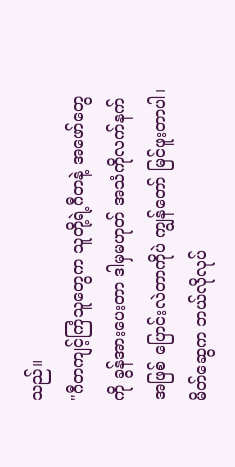သည်။
"ဂီတကျင့်ကြံသူတွေက သူတို့ရဲ့ဂီတနဲ့ အဖော်တွေကို ခွန်အားပေးတာ ဒါမှမဟုတ် အသံကိုလက်နက်အဖြစ် ပြောင်းလဲတာကိုပဲ ကျွန်တော် မြင်ဖူးတာပါ၊ မိတ်ဆွေက ဘယ်လိုလုပ်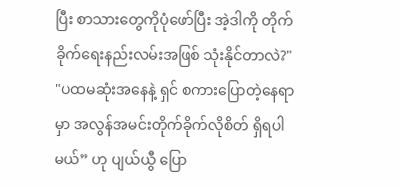ပြီး စာသားတွေကိုပုံဖော်ပြီး အဲ့ဒါကို တိုက်ခိုက်ရေးနည်းလမ်းအဖြစ် သုံးနိုင်တာလဲ?"
"ပထမဆုံးအနေနဲ့ ရှင် စကားပြောတဲ့နေရာမှာ အလွန်အမင်းတိုက်ခိုက်လိုစိတ် ရှိရပါမယ်” ဟု ပျယ်ယွီ ပြော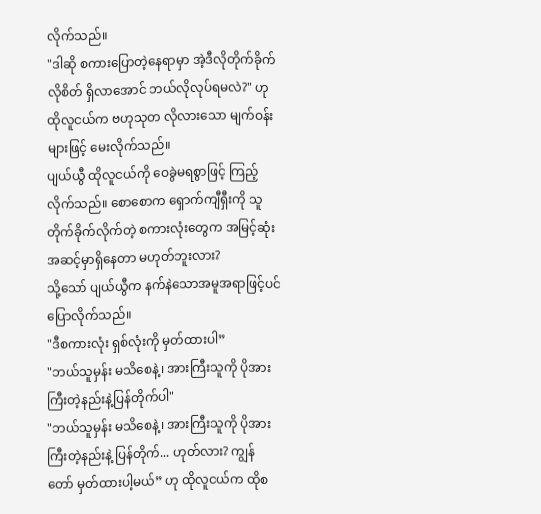လိုက်သည်။
"ဒါဆို စကားပြောတဲ့နေရာမှာ အဲ့ဒီလိုတိုက်ခိုက်လိုစိတ် ရှိလာအောင် ဘယ်လိုလုပ်ရမလဲ?" ဟု ထိုလူငယ်က ဗဟုသုတ လိုလားသော မျက်ဝန်းများဖြင့် မေးလိုက်သည်။
ပျယ်ယွီ ထိုလူငယ်ကို ဝေခွဲမရစွာဖြင့် ကြည့်လိုက်သည်။ စောစောက ရှောက်ကျီရှီးကို သူ တိုက်ခိုက်လိုက်တဲ့ စကားလုံးတွေက အမြင့်ဆုံးအဆင့်မှာရှိနေတာ မဟုတ်ဘူးလား?
သို့သော် ပျယ်ယွီက နက်နဲသောအမူအရာဖြင့်ပင် ပြောလိုက်သည်။
"ဒီစကားလုံး ရှစ်လုံးကို မှတ်ထားပါ”
"ဘယ်သူမှန်း မသိစေနဲ့၊ အားကြီးသူကို ပိုအားကြီးတဲ့နည်းနဲ့ပြန်တိုက်ပါ"
"ဘယ်သူမှန်း မသိစေနဲ့၊ အားကြီးသူကို ပိုအားကြီးတဲ့နည်းနဲ့ ပြန်တိုက်... ဟုတ်လား? ကျွန်တော် မှတ်ထားပါ့မယ်” ဟု ထိုလူငယ်က ထိုစ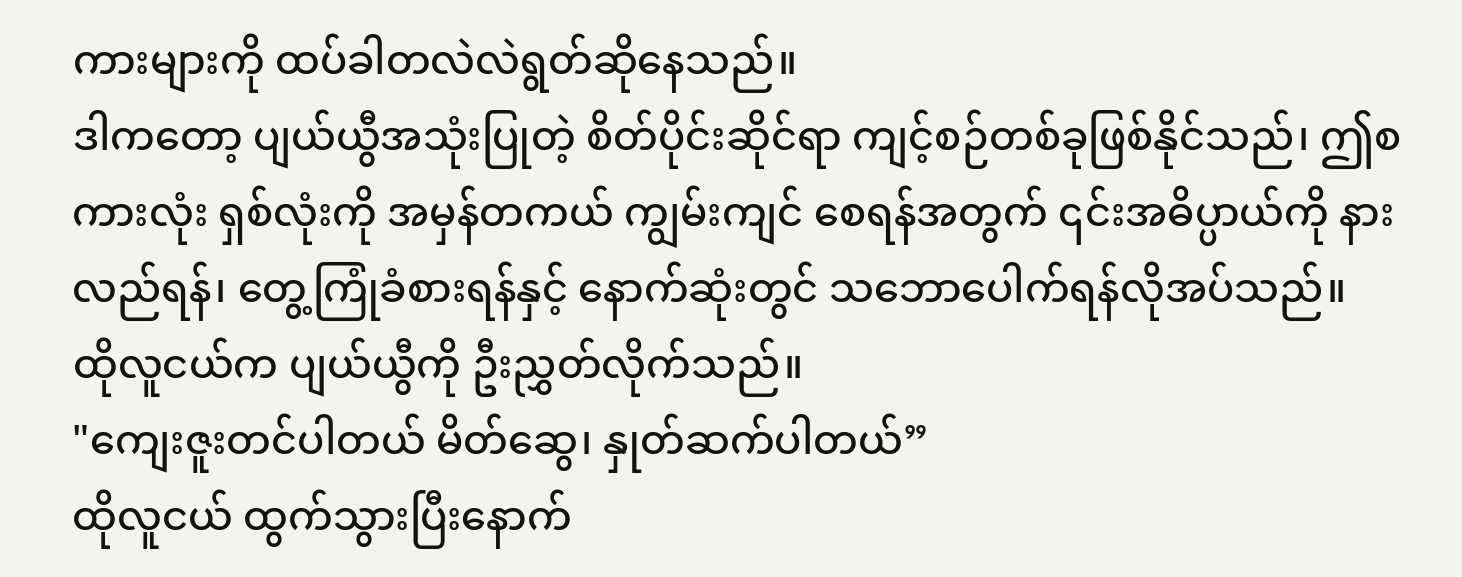ကားများကို ထပ်ခါတလဲလဲရွတ်ဆိုနေသည်။
ဒါကတော့ ပျယ်ယွီအသုံးပြုတဲ့ စိတ်ပိုင်းဆိုင်ရာ ကျင့်စဉ်တစ်ခုဖြစ်နိုင်သည်၊ ဤစကားလုံး ရှစ်လုံးကို အမှန်တကယ် ကျွမ်းကျင် စေရန်အတွက် ၎င်းအဓိပ္ပာယ်ကို နားလည်ရန်၊ တွေ့ကြုံခံစားရန်နှင့် နောက်ဆုံးတွင် သဘောပေါက်ရန်လိုအပ်သည်။
ထိုလူငယ်က ပျယ်ယွီကို ဦးညွှတ်လိုက်သည်။
"ကျေးဇူးတင်ပါတယ် မိတ်ဆွေ၊ နှုတ်ဆက်ပါတယ်”
ထိုလူငယ် ထွက်သွားပြီးနောက်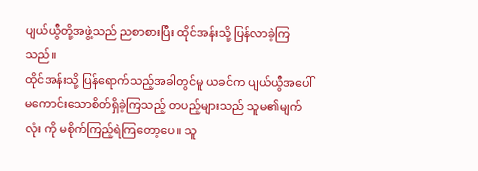ပျယ်ယွီတို့အဖွဲ့သည် ညစာစားပြီး ထိုင်အန်းသို့ ပြန်လာခဲ့ကြသည်။
ထိုင်အန်းသို့ ပြန်ရောက်သည့်အခါတွင်မူ ယခင်က ပျယ်ယွီအပေါ်မကောင်းသောစိတ်ရှိခဲ့ကြသည့် တပည့်များသည် သူမ၏မျက်လုံး ကို မစိုက်ကြည့်ရဲကြတော့ပေ။ သူ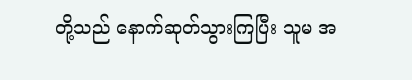တို့သည် နောက်ဆုတ်သွားကြပြီး သူမ အ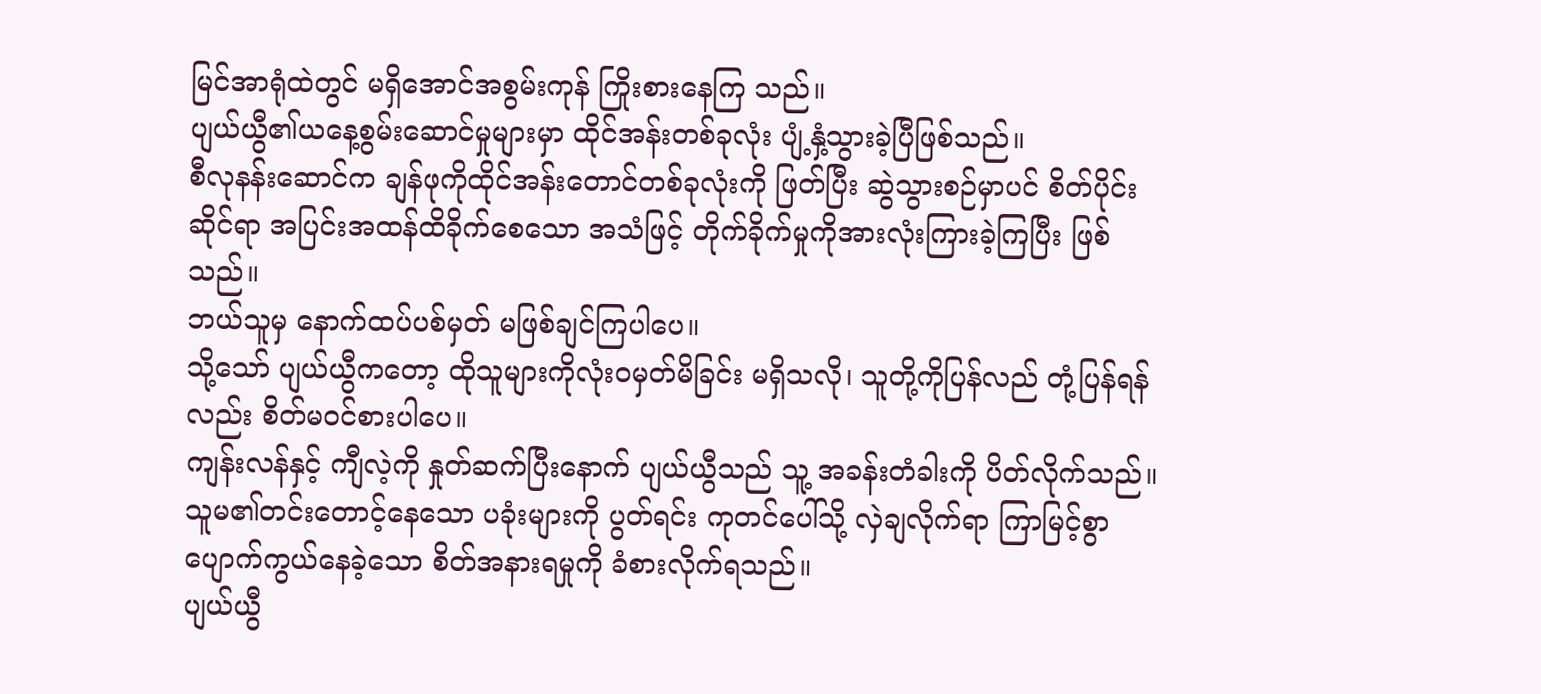မြင်အာရုံထဲတွင် မရှိအောင်အစွမ်းကုန် ကြိုးစားနေကြ သည်။
ပျယ်ယွီ၏ယနေ့စွမ်းဆောင်မှုများမှာ ထိုင်အန်းတစ်ခုလုံး ပျံ့နှံ့သွားခဲ့ပြီဖြစ်သည်။
စီလုနန်းဆောင်က ချန်ဖုကိုထိုင်အန်းတောင်တစ်ခုလုံးကို ဖြတ်ပြီး ဆွဲသွားစဉ်မှာပင် စိတ်ပိုင်းဆိုင်ရာ အပြင်းအထန်ထိခိုက်စေသော အသံဖြင့် တိုက်ခိုက်မှုကိုအားလုံးကြားခဲ့ကြပြီး ဖြစ်သည်။
ဘယ်သူမှ နောက်ထပ်ပစ်မှတ် မဖြစ်ချင်ကြပါပေ။
သို့သော် ပျယ်ယွီကတော့ ထိုသူများကိုလုံးဝမှတ်မိခြင်း မရှိသလို၊ သူတို့ကိုပြန်လည် တုံ့ပြန်ရန်လည်း စိတ်မဝင်စားပါပေ။
ကျန်းလန်နှင့် ကျီလဲ့ကို နှုတ်ဆက်ပြီးနောက် ပျယ်ယွီသည် သူ့ အခန်းတံခါးကို ပိတ်လိုက်သည်။
သူမ၏တင်းတောင့်နေသော ပခုံးများကို ပွတ်ရင်း ကုတင်ပေါ်သို့ လှဲချလိုက်ရာ ကြာမြင့်စွာ ပျောက်ကွယ်နေခဲ့သော စိတ်အနားရမှုကို ခံစားလိုက်ရသည်။
ပျယ်ယွီ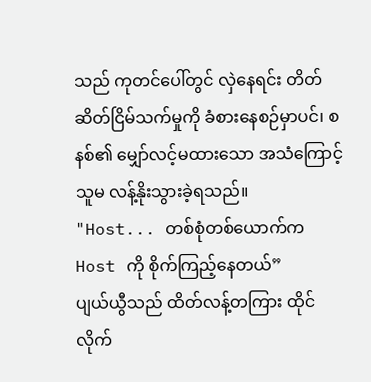သည် ကုတင်ပေါ်တွင် လှဲနေရင်း တိတ်ဆိတ်ငြိမ်သက်မှုကို ခံစားနေစဉ်မှာပင်၊ စနစ်၏ မျှော်လင့်မထားသော အသံကြောင့် သူမ လန့်နိုးသွားခဲ့ရသည်။
"Host... တစ်စုံတစ်ယောက်က Host ကို စိုက်ကြည့်နေတယ်”
ပျယ်ယွီသည် ထိတ်လန့်တကြား ထိုင်လိုက်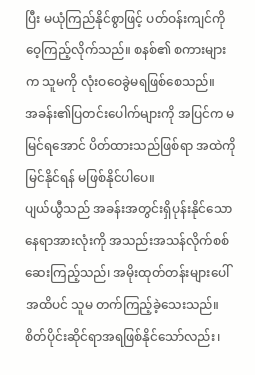ပြီး မယုံကြည်နိုင်စွာဖြင့် ပတ်ဝန်းကျင်ကို ဝေ့ကြည့်လိုက်သည်။ စနစ်၏ စကားများက သူမကို လုံးဝဝေခွဲမရဖြစ်စေသည်။
အခန်း၏ပြတင်းပေါက်များကို အပြင်က မမြင်ရအောင် ပိတ်ထားသည်ဖြစ်ရာ အထဲကိုမြင်နိုင်ရန် မဖြစ်နိုင်ပါပေ။
ပျယ်ယွီသည် အခန်းအတွင်းရှိပုန်းနိုင်သော နေရာအားလုံးကို အသည်းအသန်လိုက်စစ်ဆေးကြည့်သည်၊ အမိုးထုတ်တန်းများပေါ် အထိပင် သူမ တက်ကြည့်ခဲ့သေးသည်။
စိတ်ပိုင်းဆိုင်ရာအရဖြစ်နိုင်သော်လည်း၊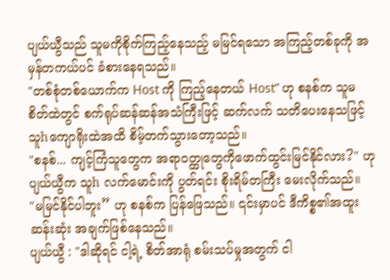ပျယ်ယွီသည် သူမကိုစိုက်ကြည့်နေသည့် မမြင်ရသော အကြည့်တစ်ခုကို အမှန်တကယ်ပင် ခံစားနေရသည်။
"တစ်စုံတစ်ယောက်က Host ကို ကြည့်နေတယ် Host” ဟု စနစ်က သူမ စိတ်ထဲတွင် စက်ရုပ်ဆန်ဆန်အသံကြီးဖြင့် ဆက်လက် သတိပေးနေသဖြင့် သူhကျောရိုးထဲအထိ စိမ့်တက်သွားတော့သည်။
"စနစ်... ကျင့်ကြံသူတွေက အရာဝတ္ထုတွေကိုဖောက်ထွင်းမြင်နိုင်လား?" ဟု ပျယ်ယွီက သူh လက်မောင်းကို ပွတ်ရင်း စိုးရိမ်တကြီး မေးလိုက်သည်။
"မမြင်နိုင်ပါဘူး” ဟု စနစ်က ပြန်ဖြေသည်။ ၎င်းမှာပင် ဒီကိစ္စ၏အထူးဆန်းဆုံး အချက်ဖြစ်နေသည်။
ပျယ်ယွီ : "ဒါဆိုရင် ငါ့ရဲ့ စိတ်အာရုံ စမ်းသပ်မှုအတွက် ငါ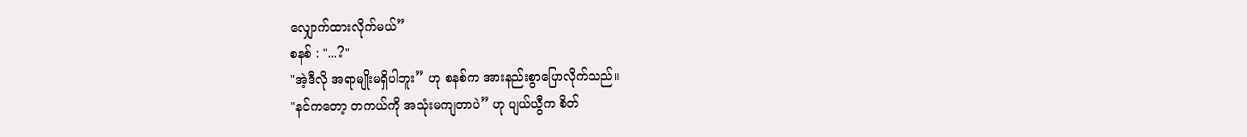လျှောက်ထားလိုက်မယ်”
စနစ် : "...?"
"အဲ့ဒီလို အရာမျိုးမရှိပါဘူး” ဟု စနစ်က အားနည်းစွာပြောလိုက်သည်။
"နင်ကတော့ တကယ်ကို အသုံးမကျတာပဲ” ဟု ပျယ်ယွီက စိတ်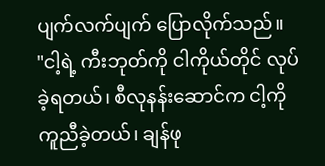ပျက်လက်ပျက် ပြောလိုက်သည်။
"ငါ့ရဲ့ ကီးဘုတ်ကို ငါကိုယ်တိုင် လုပ်ခဲ့ရတယ်၊ စီလုနန်းဆောင်က ငါ့ကို ကူညီခဲ့တယ်၊ ချန်ဖု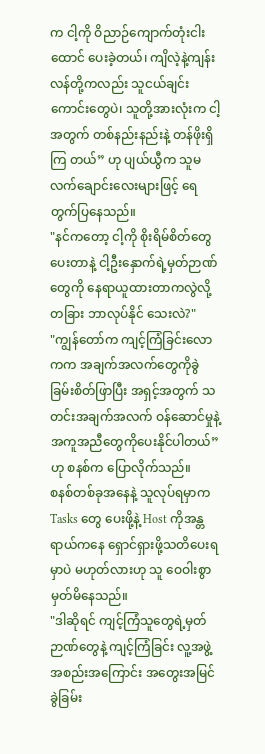က ငါ့ကို ဝိညာဉ်ကျောက်တုံးငါးထောင် ပေးခဲ့တယ်၊ ကျိလဲ့နဲ့ကျန်းလန်တို့ကလည်း သူငယ်ချင်းကောင်းတွေပဲ၊ သူတို့အားလုံးက ငါ့အတွက် တစ်နည်းနည်းနဲ့ တန်ဖိုးရှိကြ တယ်” ဟု ပျယ်ယွီက သူမ လက်ချောင်းလေးများဖြင့် ရေတွက်ပြနေသည်။
"နင်ကတော့ ငါ့ကို စိုးရိမ်စိတ်တွေပေးတာနဲ့ ငါ့ဦးနှောက်ရဲ့မှတ်ဉာဏ်တွေကို နေရာယူထားတာကလွဲလို့ တခြား ဘာလုပ်နိုင် သေးလဲ?"
"ကျွန်တော်က ကျင့်ကြံခြင်းလောကက အချက်အလက်တွေကိုခွဲခြမ်းစိတ်ဖြာပြီး အရှင့်အတွက် သတင်းအချက်အလက် ဝန်ဆောင်မှုနဲ့ အကူအညီတွေကိုပေးနိုင်ပါတယ်” ဟု စနစ်က ပြောလိုက်သည်။
စနစ်တစ်ခုအနေနဲ့ သူလုပ်ရမှာက Tasks တွေ ပေးဖို့နဲ့ Host ကိုအန္တရာယ်ကနေ ရှောင်ရှားဖို့သတိပေးရမှာပဲ မဟုတ်လားဟု သူ ဝေဝါးစွာ မှတ်မိနေသည်။
"ဒါဆိုရင် ကျင့်ကြံသူတွေရဲ့မှတ်ဉာဏ်တွေနဲ့ ကျင့်ကြံခြင်း လူ့အဖွဲ့အစည်းအကြောင်း အတွေးအမြင်ခွဲခြမ်း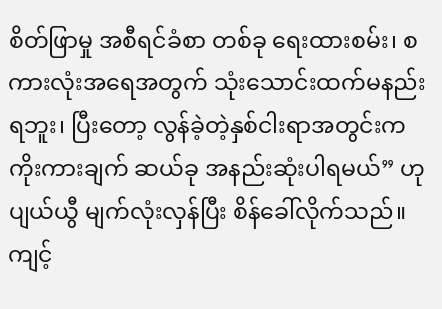စိတ်ဖြာမှု အစီရင်ခံစာ တစ်ခု ရေးထားစမ်း၊ စကားလုံးအရေအတွက် သုံးသောင်းထက်မနည်းရဘူး၊ ပြီးတော့ လွန်ခဲ့တဲ့နှစ်ငါးရာအတွင်းက ကိုးကားချက် ဆယ်ခု အနည်းဆုံးပါရမယ်” ဟု ပျယ်ယွီ မျက်လုံးလှန်ပြီး စိန်ခေါ်လိုက်သည်။
ကျင့်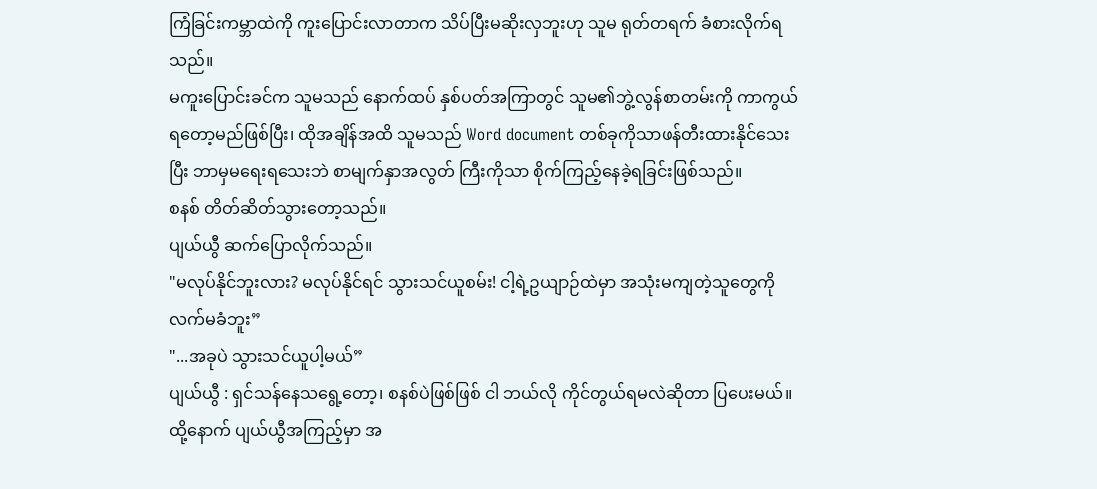ကြံခြင်းကမ္ဘာထဲကို ကူးပြောင်းလာတာက သိပ်ပြီးမဆိုးလှဘူးဟု သူမ ရုတ်တရက် ခံစားလိုက်ရသည်။
မကူးပြောင်းခင်က သူမသည် နောက်ထပ် နှစ်ပတ်အကြာတွင် သူမ၏ဘွဲ့လွန်စာတမ်းကို ကာကွယ်ရတော့မည်ဖြစ်ပြီး၊ ထိုအချိန်အထိ သူမသည် Word document တစ်ခုကိုသာဖန်တီးထားနိုင်သေးပြီး ဘာမှမရေးရသေးဘဲ စာမျက်နှာအလွတ် ကြီးကိုသာ စိုက်ကြည့်နေခဲ့ရခြင်းဖြစ်သည်။
စနစ် တိတ်ဆိတ်သွားတော့သည်။
ပျယ်ယွီ ဆက်ပြောလိုက်သည်။
"မလုပ်နိုင်ဘူးလား? မလုပ်နိုင်ရင် သွားသင်ယူစမ်း! ငါ့ရဲ့ဥယျာဉ်ထဲမှာ အသုံးမကျတဲ့သူတွေကို လက်မခံဘူး”
"...အခုပဲ သွားသင်ယူပါ့မယ်”
ပျယ်ယွီ : ရှင်သန်နေသရွေ့တော့၊ စနစ်ပဲဖြစ်ဖြစ် ငါ ဘယ်လို ကိုင်တွယ်ရမလဲဆိုတာ ပြပေးမယ်။
ထို့နောက် ပျယ်ယွီအကြည့်မှာ အ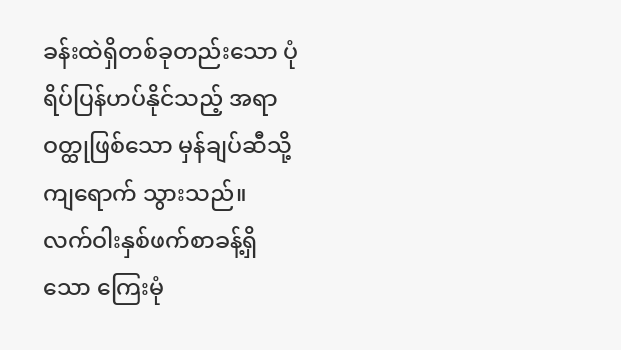ခန်းထဲရှိတစ်ခုတည်းသော ပုံရိပ်ပြန်ဟပ်နိုင်သည့် အရာဝတ္ထုဖြစ်သော မှန်ချပ်ဆီသို့ကျရောက် သွားသည်။ လက်ဝါးနှစ်ဖက်စာခန့်ရှိသော ကြေးမုံ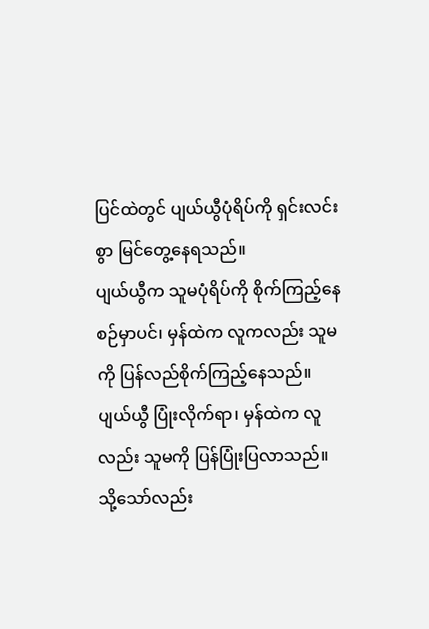ပြင်ထဲတွင် ပျယ်ယွီပုံရိပ်ကို ရှင်းလင်းစွာ မြင်တွေ့နေရသည်။
ပျယ်ယွီက သူမပုံရိပ်ကို စိုက်ကြည့်နေစဉ်မှာပင်၊ မှန်ထဲက လူကလည်း သူမကို ပြန်လည်စိုက်ကြည့်နေသည်။
ပျယ်ယွီ ပြုံးလိုက်ရာ၊ မှန်ထဲက လူလည်း သူမကို ပြန်ပြုံးပြလာသည်။
သို့သော်လည်း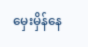မှေးမှိန်နေ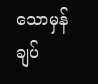သောမှန်ချပ်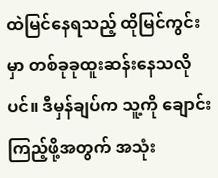ထဲမြင်နေရသည့် ထိုမြင်ကွင်းမှာ တစ်ခုခုထူးဆန်းနေသလိုပင်။ ဒီမှန်ချပ်က သူ့ကို ချောင်းကြည့်ဖို့အတွက် အသုံး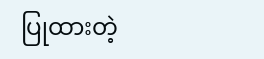ပြုထားတဲ့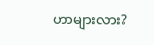ဟာများလား?